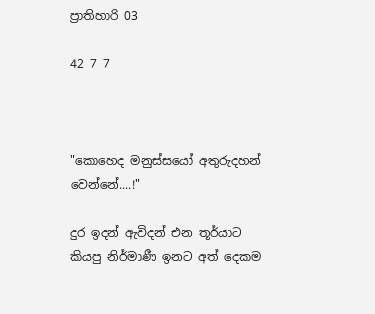ප්‍රාතිහාරි 03

42 7 7



"කොහෙද මනුස්සයෝ අතුරුදහන් වෙන්නේ....!"

දුර ඉදන් ඇවිදන් එන තූර්යාට කියපු නිර්මාණී ඉනට අත් දෙකම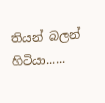තියන් බලන් හිටියා......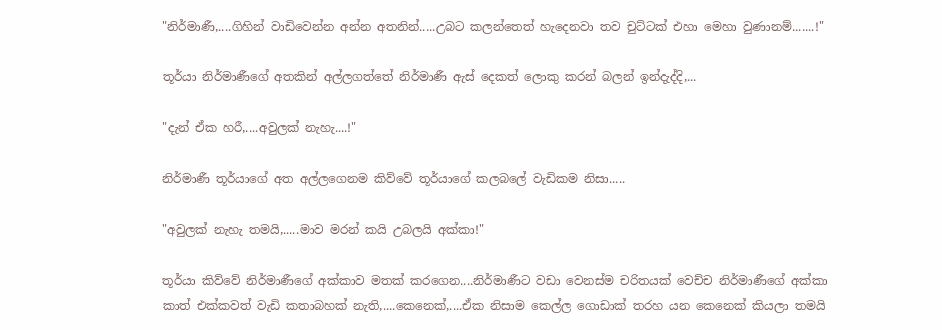"නිර්මාණී,....ගිහින් වාඩිවෙන්න අන්න අතනින්.....උබට කලන්තෙත් හැදෙනවා තව චුට්ටක් එහා මෙහා වුණානම්.......!"

තූර්යා නිර්මාණීගේ අතකින් අල්ලගත්තේ නිර්මාණී ඇස් දෙකත් ලොකු කරන් බලන් ඉන්දැද්දි,...

"දැන් ඒක හරී,....අවුලක් නැහැ....!"

නිර්මාණී තූර්යාගේ අත අල්ලගෙනම කිව්වේ තූර්යාගේ කලබලේ වැඩිකම නිසා.....

"අවුලක් නැහැ තමයි,.....මාව මරන් කයි උබලයි අක්කා!"

තූර්යා කිව්වේ නිර්මාණීගේ අක්කාව මතක් කරගෙන....නිර්මාණීට වඩා වෙනස්ම චරිතයක් වෙච්ච නිර්මාණීගේ අක්කා කාත් එක්කවත් වැඩි කතාබහක් නැති,....කෙනෙක්,....ඒක නිසාම කෙල්ල ගොඩාක් තරහ යන කෙනෙක් කියලා තමයි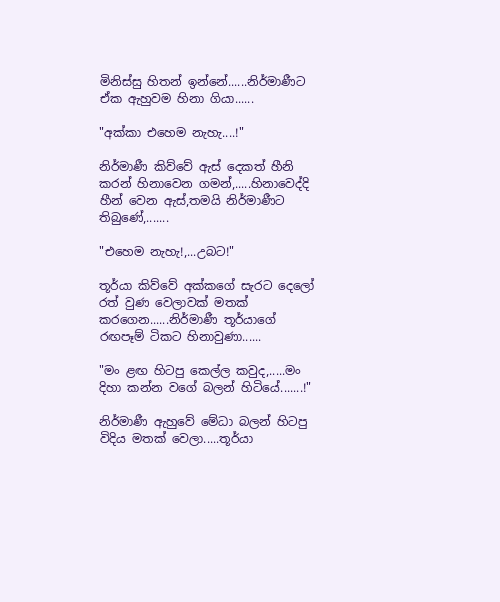මිනිස්සු හිතන් ඉන්නේ......නිර්මාණීට ඒක ඇහුවම හිනා ගියා......

"අක්කා එහෙම නැහැ....!"

නිර්මාණී කිව්වේ ඇස් දෙකත් හීනි කරන් හිනාවෙන ගමන්,.....හිනාවෙද්දි හීන් වෙන ඇස්,තමයි නිර්මාණීට තිබුණේ,.......

"එහෙම නැහැ!,...උබට!"

තූර්යා කිව්වේ අක්කගේ සැරට දෙලෝ රත් වුණ වෙලාවක් මතක් කරගෙන......නිර්මාණී තූර්යාගේ රඟපෑම් ටිකට හිනාවුණා......

"මං ළඟ හිටපු කෙල්ල කවුද,.....මං දිහා කන්න වගේ බලන් හිටියේ.......!"

නිර්මාණී ඇහුවේ මේධා බලන් හිටපු විදිය මතක් වෙලා.....තූර්යා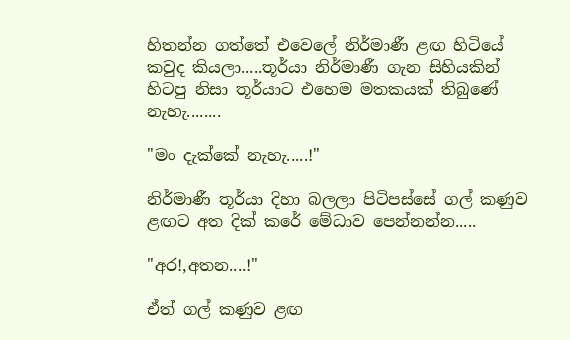හිතන්න ගත්තේ එවෙලේ නිර්මාණී ළඟ හිටියේ කවුද කියලා.....තූර්යා නිර්මාණී ගැන සිහියකින් හිටපු නිසා තූර්යාට එහෙම මතකයක් තිබුණේ නැහැ........

"මං දැක්කේ නැහැ.....!"

නිර්මාණී තූර්යා දිහා බලලා පිටිපස්සේ ගල් කණුව ළඟට අත දික් කරේ මේධාව පෙන්නන්න.....

"අර!,අතන....!"

ඒත් ගල් කණුව ළඟ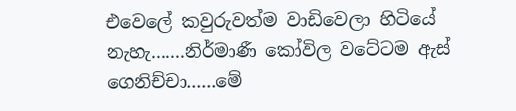එවෙලේ කවුරුවත්ම වාඩිවෙලා හිටියේ නැහැ.......නිර්මාණී කෝවිල වටේටම ඇස් ගෙනිච්චා......මේ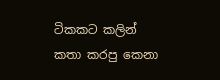ටිකකට කලින් කතා කරපු කෙනා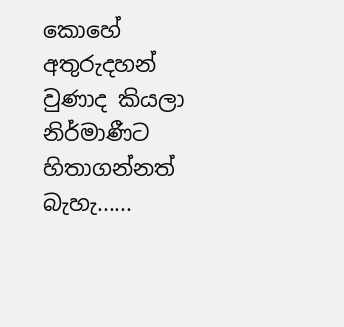කොහේ අතුරුදහන් වුණාද කියලා නිර්මාණීට හිතාගන්නත් බැහැ......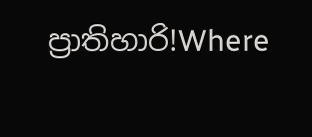ප්‍රාතිහාරි!Where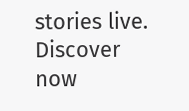stories live. Discover now